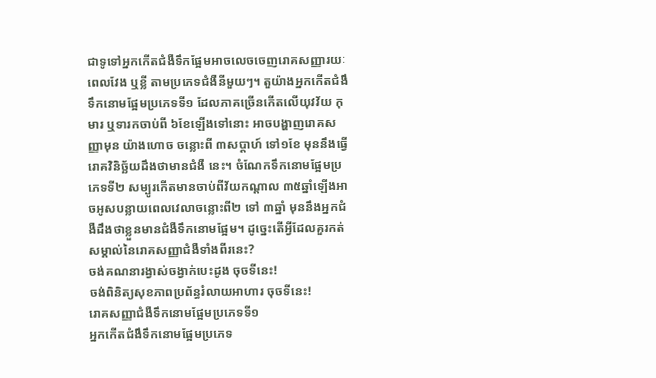ជាទូទៅអ្នកកើតជំងឺទឹកផ្អែមអាចលេចចេញរោគសញ្ញារយៈពេលវែង ឬខ្លី តាមប្រភេទជំងឺនីមួយៗ។ តួយ៉ាងអ្នកកើតជំងឹទឹកនោមផ្អែមប្រភេទទី១ ដែលភាគច្រើនកើតលើយុវវ័យ កុមារ ឬទារកចាប់ពី ៦ខែឡើងទៅនោះ អាចបង្ហាញរោគសញ្ញាមុន យ៉ាងហោច ចន្លោះពី ៣សប្ដាហ៍ ទៅ១ខែ មុននឹងធ្វើរោគវិនិច្ឆ័យដឹងថាមានជំងឺ នេះ។ ចំណែកទឹកនោមផ្អែមប្រភេទទី២ សម្បូរកើតមានចាប់ពីវ័យកណ្ដាល ៣៥ឆ្នាំឡើងអាចអូសបន្លាយពេលវេលាចន្លោះពី២ ទៅ ៣ឆ្នាំ មុននឹងអ្នកជំងឺដឹងថាខ្លួនមានជំងឺទឹកនោមផ្អែម។ ដូច្នេះតើអ្វីដែលគួរកត់សម្គាល់នៃរោគសញ្ញាជំងឺទាំងពីរនេះ?
ចង់គណនារង្វាស់ចង្វាក់បេះដូង ចុចទីនេះ!
ចង់ពិនិត្យសុខភាពប្រព័ន្ធរំលាយអាហារ ចុចទីនេះ!
រោគសញ្ញាជំងឺទឹកនោមផ្អែមប្រភេទទី១
អ្នកកើតជំងឹទឹកនោមផ្អែមប្រភេទ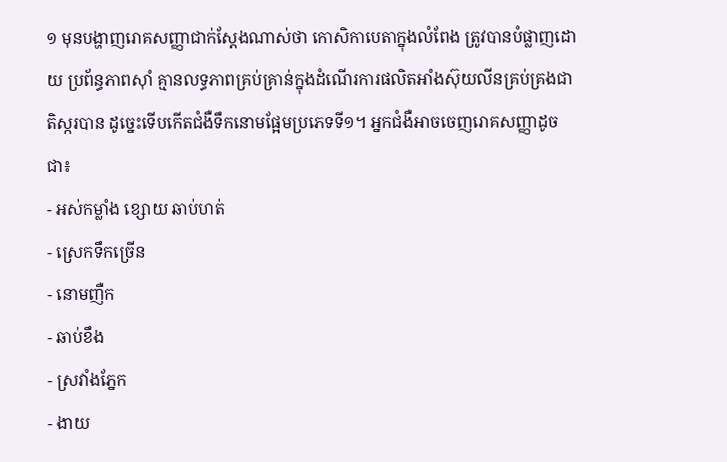១ មុនបង្ហាញរោគសញ្ញាជាក់ស្ដែងណាស់ថា កោសិកាបេតាក្នុងលំពែង ត្រូវបានបំផ្លាញដោយ ប្រព័ន្ធភាពស៊ាំ គ្មានលទ្ធភាពគ្រប់គ្រាន់ក្នុងដំណើរការផលិតអាំងស៊ុយលីនគ្រប់គ្រងជាតិស្ករបាន ដូច្នេះទើបកើតជំងឺទឹកនោមផ្អែមប្រភេទទី១។ អ្នកជំងឺអាចចេញរោគសញ្ញាដូចជា៖
- អស់កម្លាំង ខ្សោយ ឆាប់ហត់
- ស្រេកទឹកច្រើន
- នោមញឺក
- ឆាប់ខឹង
- ស្រវាំងភ្នែក
- ងាយ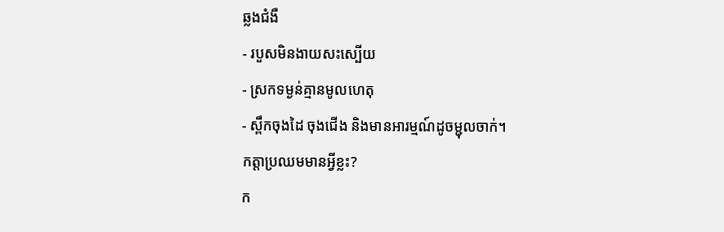ឆ្លងជំងឺ
- របួសមិនងាយសះស្បើយ
- ស្រកទម្ងន់គ្មានមូលហេតុ
- ស្ពឹកចុងដៃ ចុងជើង និងមានអារម្មណ៍ដូចម្ជុលចាក់។
កត្តាប្រឈមមានអ្វីខ្លះ?
ក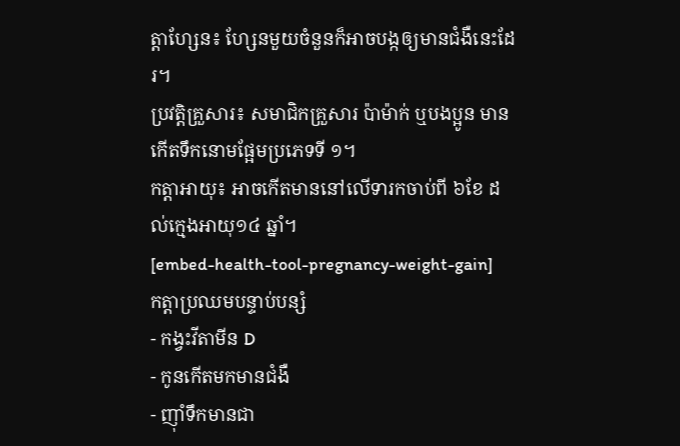ត្តាហ្សែន៖ ហ្សែនមួយចំនួនក៏អាចបង្កឲ្យមានជំងឺនេះដែរ។
ប្រវត្តិគ្រួសារ៖ សមាជិកគ្រួសារ ប៉ាម៉ាក់ ឬបងប្អូន មានកើតទឹកនោមផ្អែមប្រភេទទី ១។
កត្តាអាយុ៖ អាចកើតមាននៅលើទារកចាប់ពី ៦ខែ ដល់ក្មេងអាយុ១៤ ឆ្នាំ។
[embed-health-tool-pregnancy-weight-gain]
កត្ដាប្រឈមបន្ទាប់បន្សំ
- កង្វះវីតាមីន D
- កូនកើតមកមានជំងឺ
- ញ៉ាំទឹកមានជា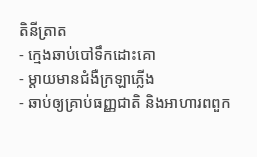តិនីត្រាត
- ក្មេងឆាប់បៅទឹកដោះគោ
- ម្តាយមានជំងឺក្រឡាភ្លើង
- ឆាប់ឲ្យគ្រាប់ធញ្ញជាតិ និងអាហារពពួក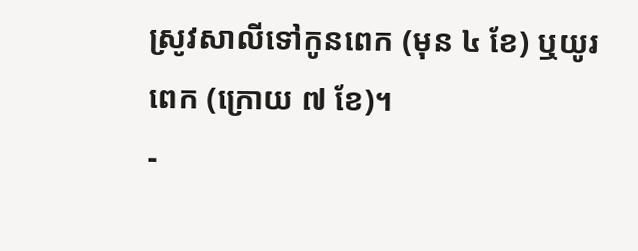ស្រូវសាលីទៅកូនពេក (មុន ៤ ខែ) ឬយូរពេក (ក្រោយ ៧ ខែ)។
-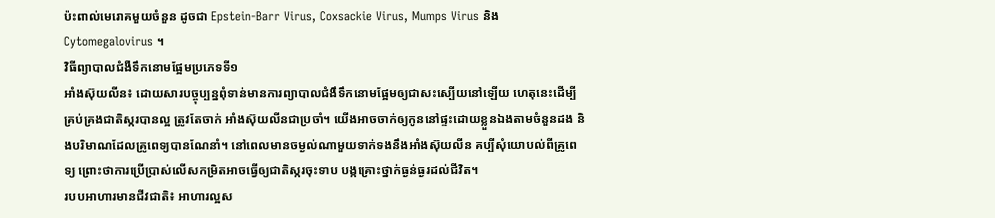ប៉ះពាល់មេរោគមួយចំនួន ដូចជា Epstein-Barr Virus, Coxsackie Virus, Mumps Virus និង Cytomegalovirus ។
វិធីព្យាបាលជំងឺទឹកនោមផ្អែមប្រភេទទី១
អាំងស៊ុយលីន៖ ដោយសារបច្ចុប្បន្នពុំទាន់មានការព្យាបាលជំងឹទឹកនោមផ្អែមឲ្យជាសះស្បើយនៅឡើយ ហេតុនេះដើម្បីគ្រប់គ្រងជាតិស្ករបានល្អ ត្រូវតែចាក់ អាំងស៊ុយលីនជាប្រចាំ។ យើងអាចចាក់ឲ្យកូននៅផ្ទះដោយខ្លួនឯងតាមចំនួនដង និងបរិមាណដែលគ្រូពេទ្យបានណែនាំ។ នៅពេលមានចម្ងល់ណាមួយទាក់ទងនឹងអាំងស៊ុយលីន គប្បីសុំយោបល់ពីគ្រូពេទ្យ ព្រោះថាការប្រើប្រាស់លើសកម្រិតអាចធ្វើឲ្យជាតិស្ករចុះទាប បង្កគ្រោះថ្នាក់ធ្ងន់ធ្ងរដល់ជីវិត។
របបអាហារមានជីវជាតិ៖ អាហារល្អស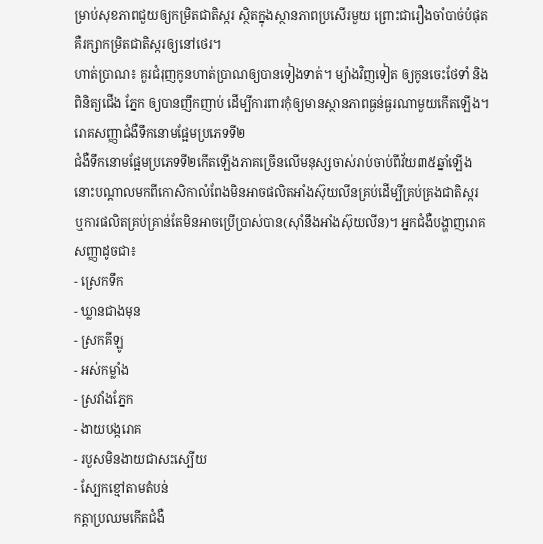ម្រាប់សុខភាពជួយឲ្យកម្រិតជាតិស្ករ ស្ថិតក្នុងស្ថានភាពប្រសើរមួយ ព្រោះជារឿងចាំបាច់បំផុត គឺរក្សាកម្រិតជាតិស្ករឲ្យនៅថេរ។
ហាត់ប្រាណ៖ គួរជំរុញកូនហាត់ប្រាណឲ្យបានទៀងទាត់។ ម្យ៉ាងវិញទៀត ឲ្យកូនចេះថែទាំ និងពិនិត្យជើង ភ្នែក ឲ្យបានញឹកញាប់ ដើម្បីការពារកុំឲ្យមានស្ថានភាពធ្ងន់ធ្ងរណាមួយកើតឡើង។
រោគសញ្ញាជំងឺទឹកនោមផ្អែមប្រភេទទី២
ជំងឺទឹកនោមផ្អែមប្រភេទទី២កើតឡើងភាគច្រើនលើមនុស្សចាស់រាប់ចាប់ពីវ័យ៣៥ឆ្នាំឡើង នោះបណ្ដាលមកពីកោសិកាលំពែងមិនអាចផលិតអាំងស៊ុយលីនគ្រប់ដើម្បីគ្រប់គ្រងជាតិស្ករ ឬការផលិតគ្រប់គ្រាន់តែមិនអាចប្រើប្រាស់បាន(ស៊ាំនឹងអាំងស៊ុយលីន)។ អ្នកជំងឺបង្ហាញរោគសញ្ញាដូចជា៖
- ស្រេកទឹក
- ឃ្លានជាងមុន
- ស្រកគីឡូ
- អស់កម្លាំង
- ស្រវាំងភ្នែក
- ងាយបង្ករោគ
- របួសមិនងាយជាសះស្បើយ
- ស្បែកខ្មៅតាមតំបន់
កត្តាប្រឈមកើតជំងឺ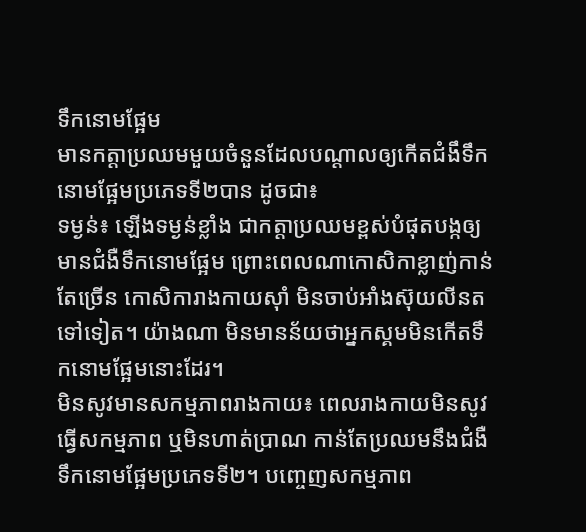ទឹកនោមផ្អែម
មានកត្ដាប្រឈមមួយចំនួនដែលបណ្ដាលឲ្យកើតជំងឹទឹកនោមផ្អែមប្រភេទទី២បាន ដូចជា៖
ទម្ងន់៖ ឡើងទម្ងន់ខ្លាំង ជាកត្តាប្រឈមខ្ពស់បំផុតបង្កឲ្យមានជំងឺទឹកនោមផ្អែម ព្រោះពេលណាកោសិកាខ្លាញ់កាន់តែច្រើន កោសិការាងកាយស៊ាំ មិនចាប់អាំងស៊ុយលីនតទៅទៀត។ យ៉ាងណា មិនមានន័យថាអ្នកស្គមមិនកើតទឹកនោមផ្អែមនោះដែរ។
មិនសូវមានសកម្មភាពរាងកាយ៖ ពេលរាងកាយមិនសូវធ្វើសកម្មភាព ឬមិនហាត់ប្រាណ កាន់តែប្រឈមនឹងជំងឺទឹកនោមផ្អែមប្រភេទទី២។ បញ្ចេញសកម្មភាព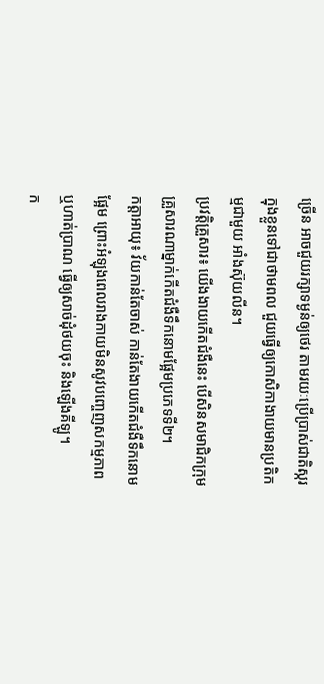ច្រើន អាចជួយរក្សាទម្ងន់ឲ្យថេរ តាមរយៈប្រើប្រាស់ជាតិស្ករក្នុងខ្លួនទៅជាថាមពល ជួយធ្វើឲ្យកោសិកាងាយមានប្រតិកម្មជាមួយ អាំងស៊ុយលីន។
ប្រវត្តិគ្រួសារ៖ យើងងាយកើតជំងឺនេះ បើសិនសមាជិកក្រុមគ្រួសារណាម្នាក់កើតជំងឺទឹកនោមផ្អែមប្រភេទទី២។
កត្តាអាយុ៖ វ័យកាន់តែចាស់ កាន់តែងាយកើតជំងឺទឹកនោមផ្អែម ព្រោះអំឡុងពេលរាងកាយមិនសូវបញ្ចេញសកម្មភាព ឬហាត់ប្រាណ ធ្វើឲ្យសាច់ដុំថយចុះ និងឡើងគីឡូ។
ក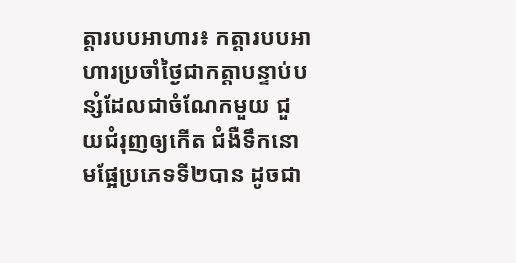ត្ដារបបអាហារ៖ កត្ដារបបអាហារប្រចាំថ្ងៃជាកត្ដាបន្ទាប់បន្សំដែលជាចំណែកមួយ ជួយជំរុញឲ្យកើត ជំងឺទឹកនោមផ្អែប្រភេទទី២បាន ដូចជា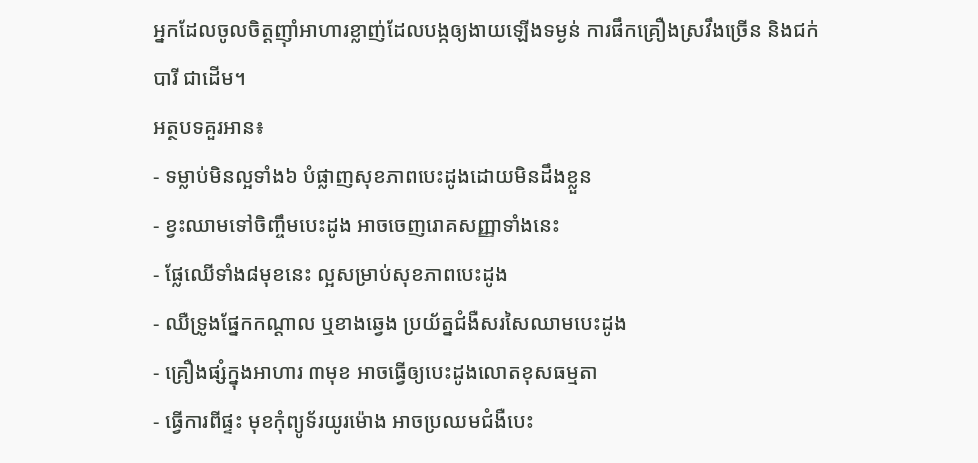អ្នកដែលចូលចិត្ដញ៉ាំអាហារខ្លាញ់ដែលបង្កឲ្យងាយឡើងទម្ងន់ ការផឹកគ្រឿងស្រវឹងច្រើន និងជក់បារី ជាដើម។
អត្ថបទគួរអាន៖
- ទម្លាប់មិនល្អទាំង៦ បំផ្លាញសុខភាពបេះដូងដោយមិនដឹងខ្លួន
- ខ្វះឈាមទៅចិញ្ចឹមបេះដូង អាចចេញរោគសញ្ញាទាំងនេះ
- ផ្លែឈើទាំង៨មុខនេះ ល្អសម្រាប់សុខភាពបេះដូង
- ឈឺទ្រូងផ្នែកកណ្ដាល ឬខាងឆ្វេង ប្រយ័ត្នជំងឺសរសៃឈាមបេះដូង
- គ្រឿងផ្សំក្នុងអាហារ ៣មុខ អាចធ្វើឲ្យបេះដូងលោតខុសធម្មតា
- ធ្វើការពីផ្ទះ មុខកុំព្យូទ័រយូរម៉ោង អាចប្រឈមជំងឺបេះ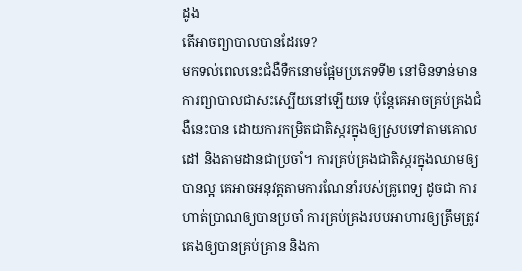ដូង
តើអាចព្យាបាលបានដែរទេ?
មកទល់ពេលនេះជំងឺទឺកនោមផ្អែមប្រភេទទី២ នៅមិនទាន់មានការព្យាបាលជាសះស្បើយនៅឡើយទេ ប៉ុន្ដែគេអាចគ្រប់គ្រងជំងឺនេះបាន ដោយការកម្រិតជាតិស្ករក្នុងឲ្យស្របទៅតាមគោលដៅ និងតាមដានជាប្រចាំ។ ការគ្រប់គ្រងជាតិស្ករក្នុងឈាមឲ្យបានល្អ គេអាចអនុវត្ដតាមការណែនាំរបស់គ្រូពេទ្យ ដូចជា ការហាត់ប្រាណឲ្យបានប្រចាំ ការគ្រប់គ្រងរបបអាហារឲ្យត្រឹមត្រូវ គេងឲ្យបានគ្រប់គ្រាន និងកា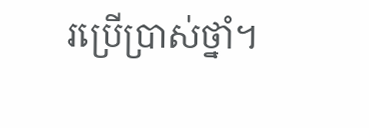រប្រើប្រាស់ថ្នាំ។